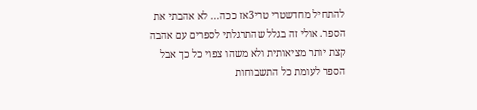להתחיל מחדשטרי טרי3אז ככה... לא אהבתי את הספר. אולי זה בגלל שהתרגלתי לספרים עם אהבה קצת יותר מציאותית ולא משהו צפוי כל כך אבל הספר לעומת כל התשבוחות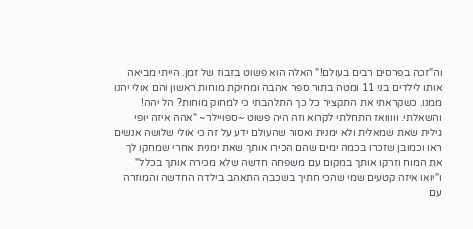וה"זכה בפרסים רבים בעולם!" האלה הוא פשוט בזבוז של זמן. הייתי מביאה אותו לילדים בני 11 ומטה בתור ספר אהבה ומחיקת מוחות ראשון והם אולי יהנו ממנו. כשקראתי את התקציר כל כך התלהבתי כי למחוק מוחות? הל יהה! והשאלתי. ווווואז התחלתי לקרוא וזה היה פשוט ~ספויילר~ "אהה איזה יופי גילית שאת שמאלית ולא ימנית ואסור שהעולם ידע על זה כי אולי שלושה אנשים ראו וכמובן שזכרו בכמה ימים שהם הכירו אותך שאת ימנית אחרי שמחקו לך את המוח וזרקו אותך במקום עם משפחה חדשה שלא מכירה אותך בכלל" ו"יואו איזה קטעים שמי שהכי חתיך בשכבה התאהב בילדה החדשה והמוזרה עם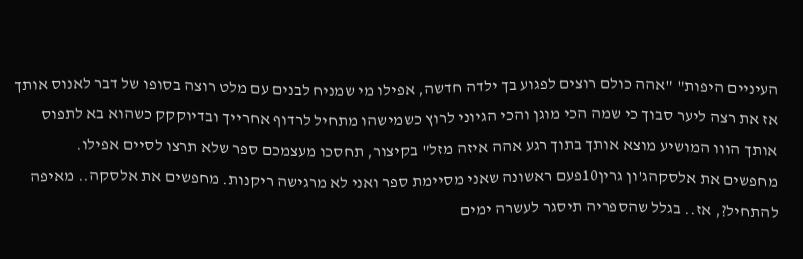העיניים היפות" "אהה כולם רוצים לפגוע בך ילדה חדשה, אפילו מי שמניח לבנים עם מלט רוצה בסופו של דבר לאנוס אותך אז את רצה ליער סבוך כי שמה הכי מוגן והכי הגיוני לרוץ כשמישהו מתחיל לרדוף אחרייך ובדיוקקק כשהוא בא לתפוס אותך הווו המושיע מוצא אותך בתוך רגע אהה איזה מזל" בקיצור, תחסכו מעצמכם ספר שלא תרצו לסיים אפילו.
מחפשים את אלסקהג'ון גרין10פעם ראשונה שאני מסיימת ספר ואני לא מרגישה ריקנות. מחפשים את אלסקה.. מאיפה להתחיל?, אז.. בגלל שהספריה תיסגר לעשרה ימים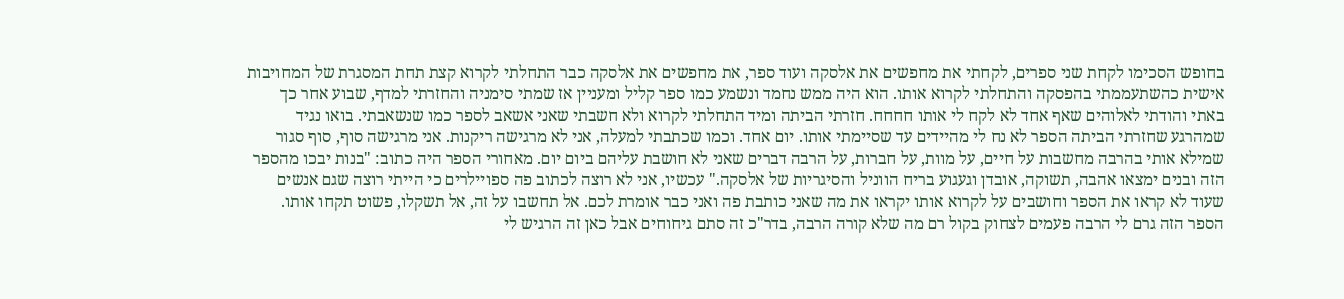בחופש הסכימו לקחת שני ספרים, לקחתי את מחפשים את אלסקה ועוד ספר, את מחפשים את אלסקה כבר התחלתי לקרוא קצת תחת המסגרת של המחויבות אישית כהשתעממתי בהפסקה והתחלתי לקרוא אותו. הוא היה ממש נחמד ונשמע כמו ספר קליל ומעניין אז שמתי סימניה והחזרתי למדף, שבוע אחר כך באתי והודתי לאלוהים שאף אחד לא לקח לי אותו חחחח. חזרתי הביתה ומיד התחלתי לקרוא ולא חשבתי שאני אשאב לספר כמו שנשאבתי. בואו נגיד שמהרגע שחזרתי הביתה הספר לא נח לי מהיידים עד שסיימתי אותו. יום אחד. וכמו שכתבתי למעלה, אני לא מרגישה ריקנות. אני מרגישה סוף, סוף סגור שמילא אותי בהרבה מחשבות על חיים, על מוות, על חברות, על הרבה דברים שאני לא חושבת עליהם ביום יום. מאחורי הספר היה כתוב: "בנות יבכו מהספר הזה ובנים ימצאו אהבה, תשוקה, אובדן וגעגוע בריח הווניל והסיגריות של אלסקה." עכשיו, אני לא רוצה לכתוב פה ספויילרים כי הייתי רוצה שגם אנשים שעוד לא קראו את הספר וחושבים על לקרוא אותו יקראו את מה שאני כותבת פה ואני כבר אומרת לכם. אל תחשבו על זה, אל תשקלו, פשוט תקחו אותו. הספר הזה גרם לי הרבה פעמים לצחוק בקול רם מה שלא קורה הרבה, בדר"כ זה סתם גיחוחים אבל כאן זה הרגיש לי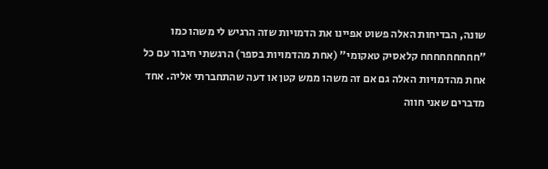שונה, הבדיחות האלה פשוט אפיינו את הדמויות שזה הרגיש לי משהו כמו "חחחחחחחחח קלאסיק טאקומי" (אחת מהדמויות בספר) הרגשתי חיבור עם כל אחת מהדמויות האלה גם אם זה משהו ממש קטן או דעה שהתחברתי אליה. אחד מדברים שאני חווה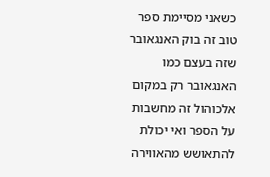כשאני מסיימת ספר טוב זה בוק האנגאובר שזה בעצם כמו האנגאובר רק במקום אלכוהול זה מחשבות על הספר ואי יכולת להתאושש מהאווירה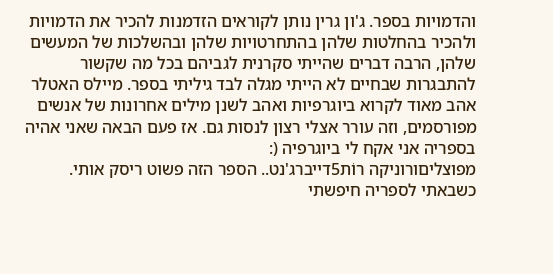והדמויות בספר. ג'ון גרין נותן לקוראים הזדמנות להכיר את הדמויות ולהכיר בהחלטות שלהן בהתחרטויות שלהן ובהשלכות של המעשים שלהן, הרבה דברים שהייתי סקרנית לגביהם בכל מה שקשור להתבגרות שבחיים לא הייתי מגלה לבד גיליתי בספר. מיילס האטלר אהב מאוד לקרוא ביוגרפיות ואהב לשנן מילים אחרונות של אנשים מפורסמים, וזה עורר אצלי רצון לנסות גם. אז פעם הבאה שאני אהיה בספריה אני אקח לי ביוגרפיה (:
מפוצליםורוניקה רוֹת5דייברג'נט.. הספר הזה פשוט ריסק אותי. כשבאתי לספריה חיפשתי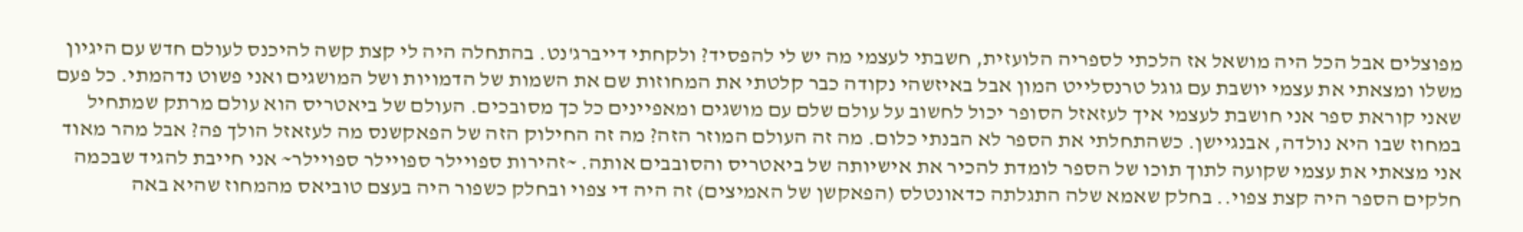מפוצלים אבל הכל היה מושאל אז הלכתי לספריה הלועזית, חשבתי לעצמי מה יש לי להפסיד? ולקחתי דייברג'נט. בהתחלה היה לי קצת קשה להיכנס לעולם חדש עם היגיון משלו ומצאתי את עצמי יושבת עם גוגל טרנסלייט המון אבל באיזשהי נקודה כבר קלטתי את המחוזות שם את השמות של הדמויות ושל המושגים ואני פשוט נדהמתי. כל פעם שאני קוראת ספר אני חושבת לעצמי איך לעזאזל הסופר יכול לחשוב על עולם שלם עם מושגים ומאפיינים כל כך מסובכים. העולם של ביאטריס הוא עולם מרתק שמתחיל במחוז שבו היא נולדה, אבנגיישן. כשהתחלתי את הספר לא הבנתי כלום. מה זה העולם המוזר הזה? מה זה החילוק הזה של הפאקשנס מה לעזאזל הולך פה? אבל מהר מאוד אני מצאתי את עצמי שקועה לתוך תוכו של הספר לומדת להכיר את אישיותה של ביאטריס והסובבים אותה. ~זהירות ספויילר ספויילר ספויילר~ אני חייבת להגיד שבכמה חלקים הספר היה קצת צפוי.. בחלק שאמא שלה התגלתה כדאונטלס (הפאקשן של האמיצים) זה היה די צפוי ובחלק כשפור היה בעצם טוביאס מהמחוז שהיא באה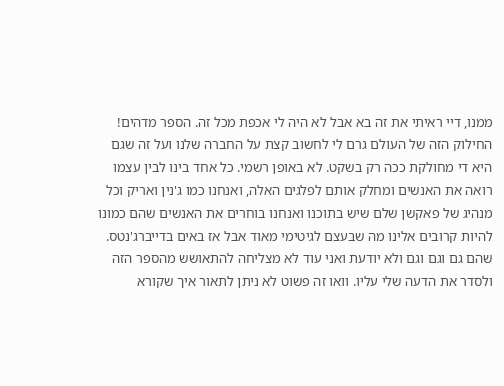ממנו, דיי ראיתי את זה בא אבל לא היה לי אכפת מכל זה. הספר מדהים! החילוק הזה של העולם גרם לי לחשוב קצת על החברה שלנו ועל זה שגם היא די מחולקת ככה רק בשקט. לא באופן רשמי. כל אחד בינו לבין עצמו רואה את האנשים ומחלק אותם לפלגים האלה, ואנחנו כמו ג'נין ואריק וכל מנהיג של פאקשן שלם שיש בתוכנו ואנחנו בוחרים את האנשים שהם כמונו להיות קרובים אלינו מה שבעצם לגיטימי מאוד אבל אז באים בדייברג'נטס. שהם גם וגם וגם ולא יודעת ואני עוד לא מצליחה להתאושש מהספר הזה ולסדר את הדעה שלי עליו. וואו זה פשוט לא ניתן לתאור איך שקורא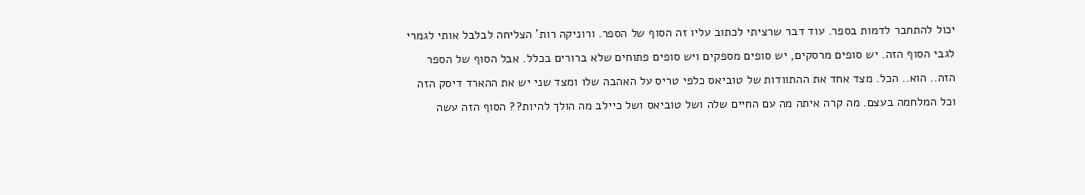יכול להתחבר לדמות בספר. עוד דבר שרציתי לכתוב עליו זה הסוף של הספר. ורוניקה רות' הצליחה לבלבל אותי לגמרי לגבי הסוף הזה. יש סופים מרסקים, יש סופים מספקים ויש סופים פתוחים שלא ברורים בכלל. אבל הסוף של הספר הזה.. הוא.. הכל. מצד אחד את ההתוודות של טוביאס כלפי טריס על האהבה שלו ומצד שני יש את ההארד דיסק הזה וכל המלחמה בעצם. מה קרה איתה מה עם החיים שלה ושל טוביאס ושל כיילב מה הולך להיות?? הסוף הזה עשה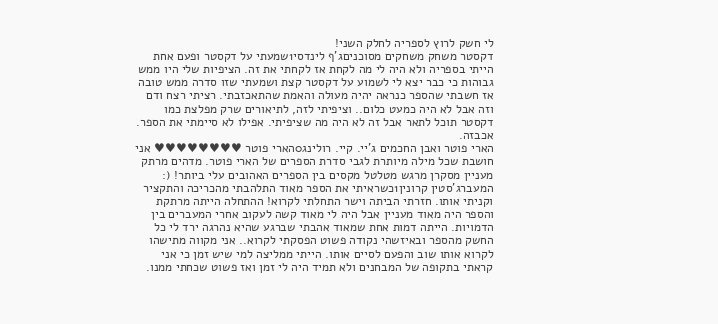לי חשק לרוץ לספריה לחלק השני!
דקסטר משחק משחקים מסוכניםג'ף לינדסי1שמעתי על דקסטר ופעם אחת הייתי בספריה ולא היה לי מה לקחת אז לקחתי את זה. הציפיות שלי היו ממש גבוהות כי כבר יצא לי לשמוע על דקסטר קצת ושמעתי שזו סדרה ממש טובה אז חשבתי שהספר כנראה יהיה מעולה והאמת שהתאכזבתי. רציתי רצח ודם וזה אבל לא היה כמעט כלום.. וציפיתי לזה, לתיאורים שרק מפלצת כמו דקסטר תוכל לתאר אבל זה לא היה מה שציפיתי. אפילו לא סיימתי את הספר. אכבזה.
הארי פוטר ואבן החכמים ג'יי. קיי. רולינג0הארי פוטר ♥♥♥♥♥♥♥♥ אני חושבת שכל מילה מיותרת לגבי סדרת הספרים של הארי פוטר. מדהים מרתק מעניין מסקרן מרגש מטלטל מקסים בין הספרים האהובים עלי ביותר! (:
המעברג'סטין קרונין1כשראיתי את הספר מאוד התלהבתי מהכריכה והתקציר וקניתי אותו. חזרתי הביתה וישר התחלתי לקרוא! ההתחלה הייתה מרתקת והספר היה מאוד מעניין אבל היה לי מאוד קשה לעקוב אחרי המעברים בין הדמויות. הייתה דמות אחת שמאוד אהבתי שברגע שהיא נהרגה ירד לי כל החשק מהספר ובאיזשהי נקודה פשוט הפסקתי לקרוא.. אני מקווה מתישהו לקרוא אותו שוב והפעם לסיים אותו. הייתי ממליצה למי שיש זמן כי אני קראתי בתקופה של המבחנים ולא תמיד היה לי זמן ואז פשוט שכחתי ממנו.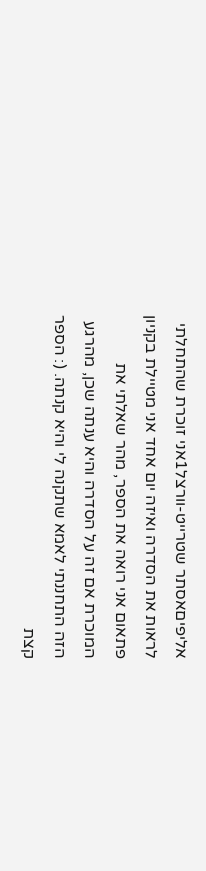אליפיםאסתר שטרייט-וורצל1אני זוכרת שהתחלתי לראות את הסדרה ואיזה יום אחד אני מטיילת בקניון פתאום אני רואה את הספר, מהר שאלתי את המוכרת אם זה על הסדרה והיא ענתה שכן, מהרגע הזה התחננתי לאמא שתקנה לי והיא קנתה. (: הספר קצת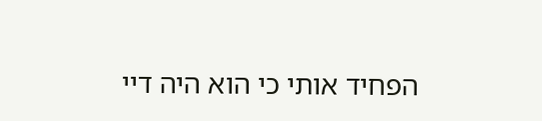הפחיד אותי כי הוא היה דיי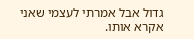גדול אבל אמרתי לעצמי שאני אקרא אותו.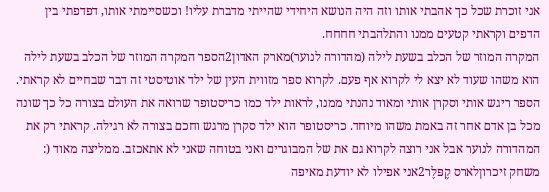אני זוכרת שכל כך אהבתי אותו וזה היה הנושא היחידי שהייתי מדברת עליו! וכשסיימתי אותו, דפדפתי בין הדפים וקראתי קטעים ממנו והתלהבתי חחחח.
המקרה המוזר של הכלב בשעת לילה (מהדורה לנוער)מארק האדון2הספר המקרה המוזר של הכלב בשעת לילה הוא משהו שעוד לא יצא לי לקרוא אף פעם. לקרוא ספר מזווית העין של ילד אוטיסטי זה דבר שבחיים לא קראתי. הספר ריגש אותי וסקרן אותי ומאוד נהנתי ממנו, לראות ילד כמו כריסטופר שרואה את העולם בצורה כל כך שונה מכל בן אדם אחר זה באמת משהו מיוחד. כריסטופר הוא ילד סקרן מרגש וחכם בצורה לא רגילה. קראתי רק את המהדורה לנוער אבל אני רוצה לקרוא גם את של המבוגרים ואני בטוחה שאני לא אתאכזב. ממליצה מאוד (:
משחק זיכרוןלארס קֶפּלֶר2אני אפילו לא יודעת מאיפה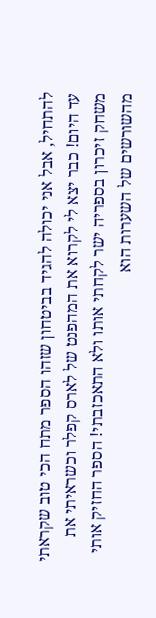להתחיל, אבל אני יכולה להגיד בביטחון שזהו הספר מתח הכי טוב שקראתי עד היום! כבר יצא לי לקרוא את המהפנט של לארס קפלר וכשראיתי את משחק זיכרון בספריה ישר לקחתי אותו ולא התאכזבתי! הספר החזיק אותי מהשורשים של השערות הוא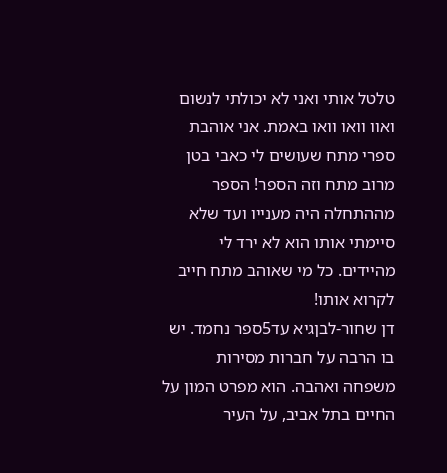טלטל אותי ואני לא יכולתי לנשום ואוו וואו וואו באמת. אני אוהבת ספרי מתח שעושים לי כאבי בטן מרוב מתח וזה הספר! הספר מההתחלה היה מענייו ועד שלא סיימתי אותו הוא לא ירד לי מהיידים. כל מי שאוהב מתח חייב לקרוא אותו!
דן שחור-לבןגיא עד5ספר נחמד. יש בו הרבה על חברות מסירות משפחה ואהבה. הוא מפרט המון על החיים בתל אביב, על העיר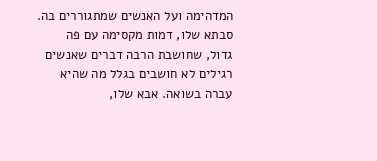המדהימה ועל האנשים שמתגוררים בה. סבתא שלו, דמות מקסימה עם פה גדול, שחושבת הרבה דברים שאנשים רגילים לא חושבים בגלל מה שהיא עברה בשואה. אבא שלו,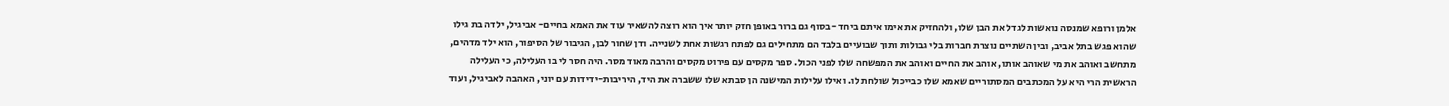אלמן ורופא שמנסה נואשות לגדל את הבן שלו, ולהחזיק את אימו איתם ביחד -בסוף גם ברור באופן חזק יותר איך הוא רוצה להשאיר עוד את האמא בחיים- אביגיל, ילדה בת גילו שהוא פגש בתל אביב, ובין השתיים נוצרת חברות בלי גבולות ותוך שבועיים בלבד הם מתחילים גם לפתח רגשות אחת לשנייה. ודן שחור לבן, הגיבור של הסיפור, הוא ילד מדהים, מתחשב ואוהב את מי שאוהב אותו, אוהב את החיים ואוהב את המפשחה שלו לפני הכול. ספר מקסים עם פירוט מקסים והרבה מאוד מסר. היה חסר לי בו העלילה, כי העלילה הראשית הרי היא על המכתבים המסתוריים שאמא שלו כבייכול שולחת לו. ואילו עלילות המישנה הן סבתא שלו ששברה את היד, היריבות-ידידות עם יוני, האהבה לאביגיל, ועוד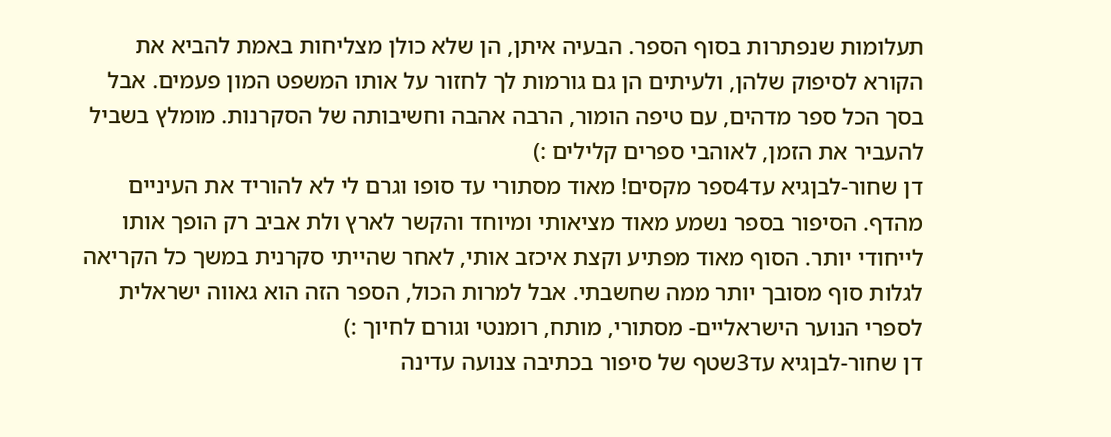תעלומות שנפתרות בסוף הספר. הבעיה איתן, הן שלא כולן מצליחות באמת להביא את הקורא לסיפוק שלהן, ולעיתים הן גם גורמות לך לחזור על אותו המשפט המון פעמים. אבל בסך הכל ספר מדהים, עם טיפה הומור, הרבה אהבה וחשיבותה של הסקרנות. מומלץ בשביל להעביר את הזמן, לאוהבי ספרים קלילים :)
דן שחור-לבןגיא עד4ספר מקסים! מאוד מסתורי עד סופו וגרם לי לא להוריד את העיניים מהדף. הסיפור בספר נשמע מאוד מציאותי ומיוחד והקשר לארץ ולת אביב רק הופך אותו לייחודי יותר. הסוף מאוד מפתיע וקצת איכזב אותי, לאחר שהייתי סקרנית במשך כל הקריאה לגלות סוף מסובך יותר ממה שחשבתי. אבל למרות הכול, הספר הזה הוא גאווה ישראלית לספרי הנוער הישראליים- מסתורי, מותח, רומנטי וגורם לחיוך :)
דן שחור-לבןגיא עד3שטף של סיפור בכתיבה צנועה עדינה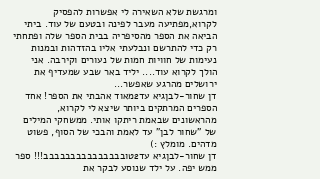ומרגשת שלא השאירה לי אפשרות להפסיק לקרוא,מפתיעה מעבר לפינה ובטעם של עוד. ביתי הביאה את הספר מהסיפריה בבית הספר שלה ופתחתי רק כדי להתרשם ונבלעתי אליו בהזדהות ובמנות נעימות של חוויות חמות של נעורים וקירבה. אני הולך לקרוא עוד.... יליד באר שבע שמעדיף את ירושלים מהרגע שאפשר...
דן שחור-לבןגיא עד2מאוד אהבתי את הספר! אחד הספרים המרתקים ביותר שיצא לי לקרוא, מהראשונים שבאמת ריתקו אותי. ממשחקי המילים של "שחור לבן" עד לאמת והבכי של הסוף, פשוט מדהים. מומלץ :)
דן שחור-לבןגיא עד2טובבבבבבבבבבבבבבב!!! ספר ממש יפה. על ילד שנוסע לבקר את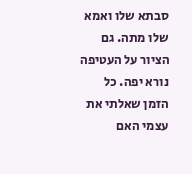סבתא שלו ואמא שלו מתה. גם הציור על העטיפה נורא יפה. כל הזמן שאלתי את עצמי האם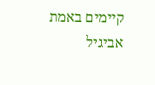קיימים באמת אביגיל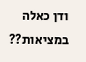ודן כאלה במציאות??